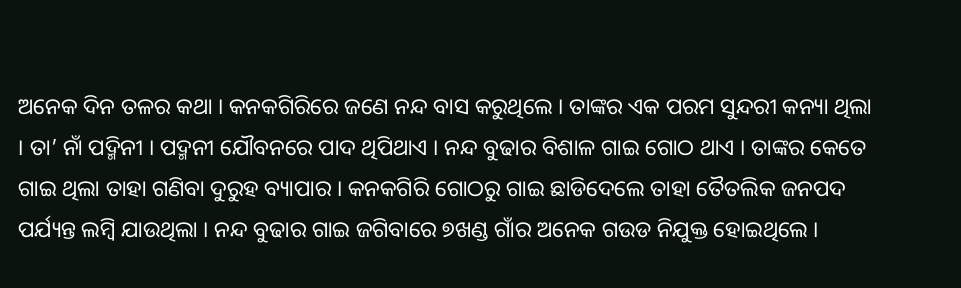ଅନେକ ଦିନ ତଳର କଥା । କନକଗିରିରେ ଜଣେ ନନ୍ଦ ବାସ କରୁଥିଲେ । ତାଙ୍କର ଏକ ପରମ ସୁନ୍ଦରୀ କନ୍ୟା ଥିଲା । ତା’ ନାଁ ପଦ୍ମିନୀ । ପଦ୍ମନୀ ଯୌବନରେ ପାଦ ଥିପିଥାଏ । ନନ୍ଦ ବୁଢାର ବିଶାଳ ଗାଇ ଗୋଠ ଥାଏ । ତାଙ୍କର କେତେ ଗାଇ ଥିଲା ତାହା ଗଣିବା ଦୁରୁହ ବ୍ୟାପାର । କନକଗିରି ଗୋଠରୁ ଗାଇ ଛାଡିଦେଲେ ତାହା ତୈତଲିକ ଜନପଦ ପର୍ଯ୍ୟନ୍ତ ଲମ୍ବି ଯାଉଥିଲା । ନନ୍ଦ ବୁଢାର ଗାଇ ଜଗିବାରେ ୭ଖଣ୍ଡ ଗାଁର ଅନେକ ଗଉଡ ନିଯୁକ୍ତ ହୋଇଥିଲେ ।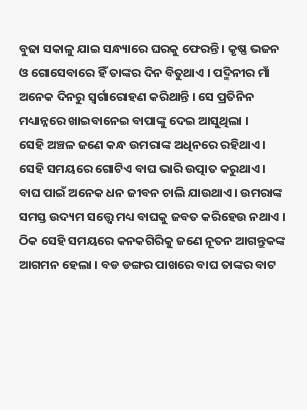ବୁଢା ସକାଳୁ ଯାଇ ସନ୍ଧ୍ୟାରେ ଘରକୁ ଫେରନ୍ତି । କୃଷ୍ଣ ଭଜନ ଓ ଗୋସେବାରେ ହିଁ ତାଙ୍କର ଦିନ ବିତୁଥାଏ । ପଦ୍ମିନୀର ମାଁ ଅନେକ ଦିନରୁ ସ୍ବର୍ଗାରୋହଣ କରିଥାନ୍ତି । ସେ ପ୍ରତିନିନ ମଧ୍ୟାନ୍ନରେ ଖାଇବାନେଇ ବାପାଙ୍କୁ ଦେଇ ଆସୁଥିଲା ।
ସେହି ଅଞ୍ଚଳ ଜଣେ କନ୍ଧ ଉମରାଙ୍କ ଅଧିନରେ ରହିଥାଏ । ସେହି ସମୟରେ ଗୋଟିଏ ବାଘ ଭାରି ଉତ୍ପାତ କରୁଥାଏ । ବାଘ ପାଇଁ ଅନେକ ଧନ ଜୀବନ ଚାଲି ଯାଉଥାଏ । ଉମରାଙ୍କ ସମସ୍ତ ଉଦ୍ୟମ ସତ୍ତ୍ବେ ମଧ୍ୟ ବାଘକୁ ଜବତ କରିହେଉ ନଥାଏ । ଠିକ ସେହି ସମୟରେ କନକଗିରିକୁ ଜଣେ ନୂତନ ଆଗନ୍ତୁକଙ୍କ ଆଗମନ ହେଲା । ବଡ ଡଙ୍ଗର ପାଖରେ ବାଘ ତାଙ୍କର ବାଟ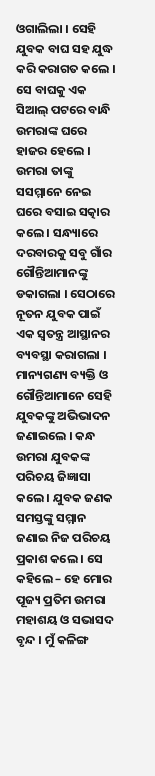ଓଗାଲିଲା । ସେହି ଯୁବକ ବାଘ ସହ ଯୁଦ୍ଧ କରି କରାଗତ କଲେ । ସେ ବାଘକୁ ଏକ ସିଆଲ୍ ପଟରେ ବାନ୍ଧି ଉମରାଙ୍କ ଘରେ ହାଜର ହେଲେ । ଉମରା ତାଙ୍କୁ ସସମ୍ମାନେ ନେଇ ଘରେ ବସାଇ ସତ୍କାର କଲେ । ସନ୍ଧ୍ୟାରେ ଦରବାରକୁ ସବୁ ଗାଁର ଗୌନ୍ତିଆମାନଙ୍କୁ ଡକାଗଲା । ସେଠାରେ ନୂତନ ଯୁବକ ପାଇଁ ଏକ ସ୍ବତନ୍ତ୍ର ଆସ୍ଥାନର ବ୍ୟବସ୍ଥା କରାଗଲା । ମାନ୍ୟଗଣ୍ୟ ବ୍ୟକ୍ତି ଓ ଗୌନ୍ତିଆମାନେ ସେହି ଯୁବକଙ୍କୁ ଅଭିଭାଦନ ଜଣାଇଲେ । କନ୍ଧ ଉମରା ଯୁବକଙ୍କ ପରିଚୟ ଜିଜ୍ଞାସା କଲେ । ଯୁବକ ଜଣକ ସମସ୍ତଙ୍କୁ ସମ୍ମାନ ଜଣାଇ ନିଜ ପରିଚୟ ପ୍ରକାଶ କଲେ । ସେ କହିଲେ – ହେ ମୋର ପୂଜ୍ୟ ପ୍ରତିମ ଉମରା ମହାଶୟ ଓ ସଭାସଦ ବୃନ୍ଦ । ମୁଁ କଳିଙ୍ଗ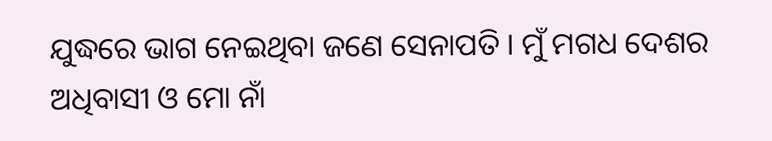ଯୁଦ୍ଧରେ ଭାଗ ନେଇଥିବା ଜଣେ ସେନାପତି । ମୁଁ ମଗଧ ଦେଶର ଅଧିବାସୀ ଓ ମୋ ନାଁ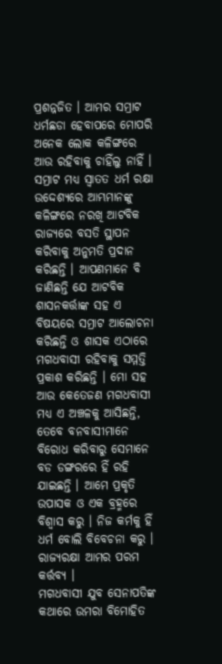ପ୍ରଶନ୍ନଜିତ । ଆମର ସମ୍ରାଟ ଧର୍ମଛଡା ହେବାପରେ ମୋପରି ଅନେକ ଲୋକ କଳିଙ୍ଗରେ ଆଉ ରହିବାକୁ ଚାହିଁଲୁ ନାହିଁ । ସମ୍ରାଟ ମଧ୍ୟ ସ୍ବାତତ ଧର୍ମ ରକ୍ଷା ଉଦ୍ଦେଶ୍ୟରେ ଆମ୍ଭମାନଙ୍କୁ କଳିଙ୍ଗରେ ନରଖି ଆଟବିକ ରାଜ୍ୟରେ ବସତି ସ୍ଥାପନ କରିବାକୁ ଅନୁମତି ପ୍ରଦାନ କରିଛନ୍ତି । ଆପଣମାନେ ବି ଜାଣିଛନ୍ତି ଯେ ଆଟବିକ ଶାସନକର୍ତ୍ତାଙ୍କ ସହ ଏ ବିଷୟରେ ସମ୍ରାଟ ଆଲୋଚନା କରିଛନ୍ତି ଓ ଶାସକ ଏଠାରେ ମଗଧବାସୀ ରହିବାକୁ ସମ୍ମତ୍ତି ପ୍ରକାଶ କରିଛନ୍ତି । ମୋ ସହ ଆଉ କେତେଜଣ ମଗଧବାସୀ ମଧ୍ୟ ଏ ଅଞ୍ଚଳକୁ ଆସିଛନ୍ତି, ତେବେ ବନବାସୀମାନେ ବିରୋଧ କରିବାରୁ ସେମାନେ ବଡ ଡଙ୍ଗରରେ ହିଁ ରହି ଯାଇଛନ୍ତି । ଆମେ ପ୍ରକୃତି ଉପାସକ ଓ ଏକ ବ୍ରହ୍ମରେ ବିଶ୍ବାସ କରୁ । ନିଜ କର୍ମକୁ ହିଁ ଧର୍ମ ବୋଲି ବିବେଚନା କରୁ । ରାଜ୍ୟରକ୍ଷା ଆମର ପରମ କର୍ତ୍ତବ୍ୟ ।
ମଗଧବାସୀ ଯୁବ ସେନାପତିଙ୍କ କଥାରେ ଉମରା ବିମୋହିତ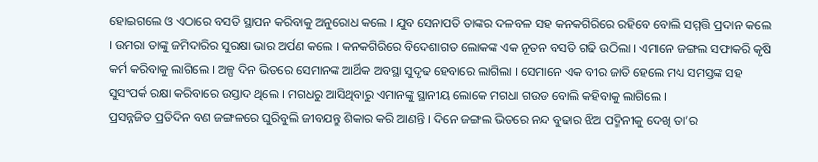ହୋଇଗଲେ ଓ ଏଠାରେ ବସତି ସ୍ଥାପନ କରିବାକୁ ଅନୁରୋଧ କଲେ । ଯୁବ ସେନାପତି ତାଙ୍କର ଦଳବଳ ସହ କନକଗିରିରେ ରହିବେ ବୋଲି ସମ୍ମତ୍ତି ପ୍ରଦାନ କଲେ । ଉମରା ତାଙ୍କୁ ଜମିଦାରିର ସୁରକ୍ଷା ଭାର ଅର୍ପଣ କଲେ । କନକଗିରିରେ ବିଦେଶାଗତ ଲୋକଙ୍କ ଏକ ନୂତନ ବସତି ଗଢି ଉଠିଲା । ଏମାନେ ଜଙ୍ଗଲ ସଫାକରି କୃଷି କର୍ମ କରିବାକୁ ଲାଗିଲେ । ଅଳ୍ପ ଦିନ ଭିତରେ ସେମାନଙ୍କ ଆର୍ଥିକ ଅବସ୍ଥା ସୁଦୃଢ ହେବାରେ ଲାଗିଲା । ସେମାନେ ଏକ ବୀର ଜାତି ହେଲେ ମଧ୍ୟ ସମସ୍ତଙ୍କ ସହ ସୁସଂପର୍କ ରକ୍ଷା କରିବାରେ ଉସ୍ତାଦ ଥିଲେ । ମଗଧରୁ ଆସିଥିବାରୁ ଏମାନଙ୍କୁ ସ୍ଥାନୀୟ ଲୋକେ ମଗଧା ଗଉଡ ବୋଲି କହିବାକୁ ଲାଗିଲେ ।
ପ୍ରସନ୍ନଜିତ ପ୍ରତିଦିନ ବଣ ଜଙ୍ଗଳରେ ଘୁରିବୁଲି ଜୀବଯନ୍ତୁ ଶିକାର କରି ଆଣନ୍ତି । ଦିନେ ଜଙ୍ଗଲ ଭିତରେ ନନ୍ଦ ବୁଢାର ଝିଅ ପଦ୍ମିନୀକୁ ଦେଖି ତା’ର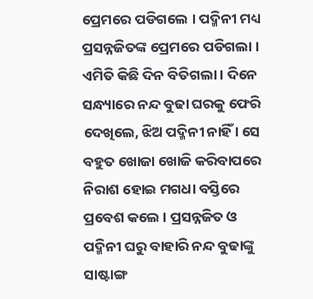ପ୍ରେମରେ ପଡିଗଲେ । ପଦ୍ମିନୀ ମଧ୍ୟ ପ୍ରସନ୍ନଜିତଙ୍କ ପ୍ରେମରେ ପଡିଗଲା । ଏମିତି କିଛି ଦିନ ବିତିଗଲା । ଦିନେ ସନ୍ଧ୍ୟାରେ ନନ୍ଦ ବୁଢା ଘରକୁ ଫେରି ଦେଖିଲେ, ଝିଅ ପଦ୍ମିନୀ ନାହିଁ । ସେ ବହୁତ ଖୋଜା ଖୋଜି କରିବାପରେ ନିରାଶ ହୋଇ ମଗଧା ବସ୍ତିରେ ପ୍ରବେଶ କଲେ । ପ୍ରସନ୍ନଜିତ ଓ ପଦ୍ମିନୀ ଘରୁ ବାହାରି ନନ୍ଦ ବୁଢାଙ୍କୁ ସାଷ୍ଟାଙ୍ଗ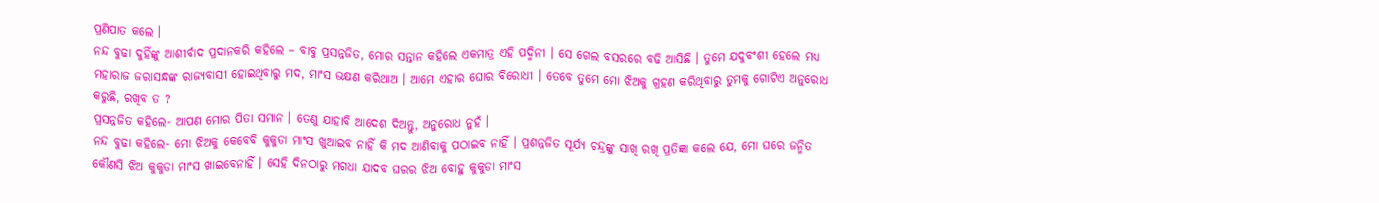ପ୍ରଣିପାତ କଲେ ।
ନନ୍ଦ ବୁଢା ଦୁହିଁଙ୍କୁ ଆଶୀର୍ବାଦ ପ୍ରଦାନକରି କହିଲେ – ବାବୁ ପ୍ରସନ୍ନଜିତ, ମୋର ସନ୍ତାନ କହିଲେ ଏକମାତ୍ର ଏହି ପଦ୍ମିନୀ । ସେ ଗେଲ ବସରରେ ବଢି ଆସିଛି । ତୁମେ ଯଦୁବଂଶୀ ହେଲେ ମଧ୍ୟ ମହାରାଜ ଜରାସନ୍ଧଙ୍କ ରାଜ୍ୟବାସୀ ହୋଇଥିବାରୁ ମଦ, ମାଂସ ଭକ୍ଷଣ କରିଥାଅ । ଆମେ ଏହାର ଘୋର ବିରୋଧୀ । ତେବେ ତୁମେ ମୋ ଝିଅକୁ ଗ୍ରହଣ କରିଥିବାରୁ ତୁମକୁ ଗୋଟିଏ ଅନୁରୋଧ କରୁଛି, ରଖିବ ତ ?
ପ୍ରସନ୍ନଜିତ କହିଲେ- ଆପଣ ମୋର ପିତା ସମାନ । ତେଣୁ ଯାହାବି ଆଦେଶ ଦିଅନ୍ତୁ, ଅନୁରୋଧ ନୁହଁ ।
ନନ୍ଦ ବୁଢା କହିଲେ- ମୋ ଝିଅକୁ କେବେବି କୁକୁଡା ମାଂସ ଖୁଆଇବ ନାହିଁ କି ମଦ ଆଣିବାକୁ ପଠାଇବ ନାହିଁ । ପ୍ରଶନ୍ନଜିତ ସୂର୍ଯ୍ୟ ଚନ୍ଦ୍ରଙ୍କୁ ସାଖି ରଖି ପ୍ରତିଜ୍ଞା କଲେ ଯେ, ମୋ ଘରେ ଜନ୍ମିତ କୌଣସି ଝିଅ କୁକୁଡା ମାଂସ ଖାଇବେନାହିଁ । ସେହି ଦିନଠାରୁ ମଗଧା ଯାଦବ ଘରର ଝିଅ ବୋହୁ କୁକୁଡା ମାଂସ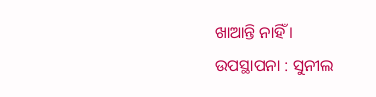ଖାଆନ୍ତି ନାହିଁ ।
ଉପସ୍ଥାପନା : ସୁନୀଲ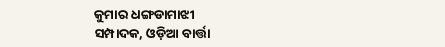କୁମାର ଧଙ୍ଗଡାମାଝୀ
ସମ୍ପାଦକ, ଓଡ଼ିଆ ବାର୍ତ୍ତା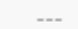___